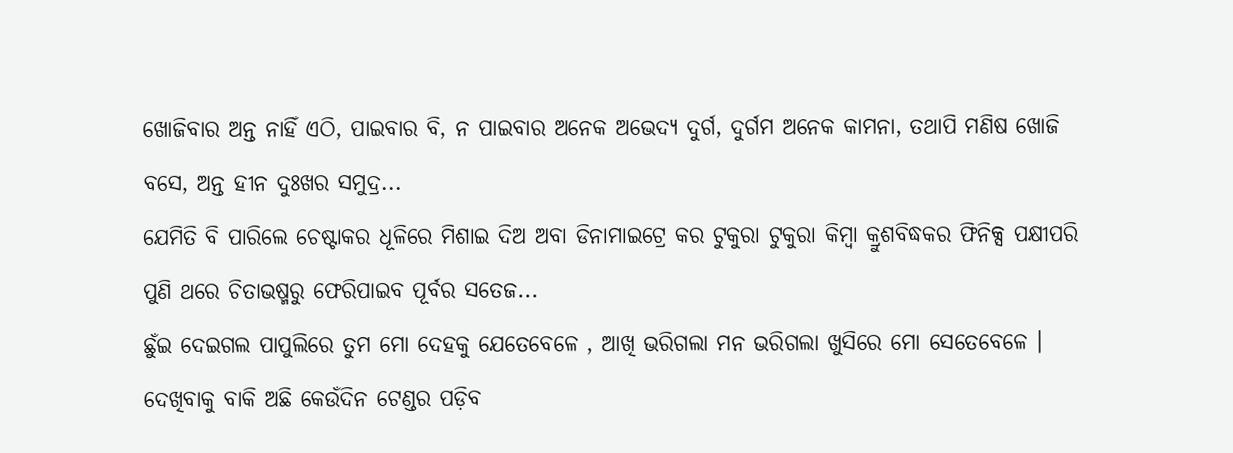ଖୋଜିବାର ଅନ୍ତ ନାହିଁ ଏଠି, ପାଇବାର ବି, ନ ପାଇବାର ଅନେକ ଅଭେଦ୍ୟ ଦୁର୍ଗ, ଦୁର୍ଗମ ଅନେକ କାମନା, ତଥାପି ମଣିଷ ଖୋଜି ବସେ, ଅନ୍ତ ହୀନ ଦୁଃଖର ସମୁଦ୍ର...
ଯେମିତି ବି ପାରିଲେ ଚେଷ୍ଟାକର ଧୂଳିରେ ମିଶାଇ ଦିଅ ଅବା ଡିନାମାଇଟ୍ରେ କର ଟୁକୁରା ଟୁକୁରା କିମ୍ୱା କ୍ରୁଶବିଦ୍ଧକର ଫିନିକ୍ସ ପକ୍ଷୀପରି ପୁଣି ଥରେ ଚିତାଭଷ୍ମରୁ ଫେରିପାଇବ ପୂର୍ବର ସତେଜ...
ଛୁଁଇ ଦେଇଗଲ ପାପୁଲିରେ ତୁମ ମୋ ଦେହକୁ ଯେତେବେଳେ , ଆଖି ଭରିଗଲା ମନ ଭରିଗଲା ଖୁସିରେ ମୋ ସେତେବେଳେ ।
ଦେଖିବାକୁ ବାକି ଅଛି କେଉଁଦିନ ଟେଣ୍ଡର ପଡ଼ିବ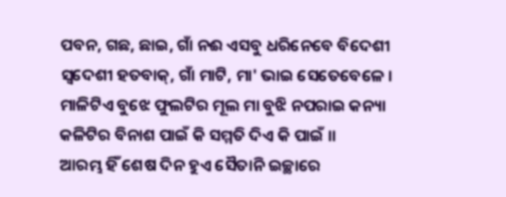ପବନ, ଗଛ, ଛାଇ, ଗାଁ ନଈ ଏସବୁ ଧରିନେବେ ବିଦେଶୀ ସ୍ୱଦେଶୀ ହତବାକ୍, ଗାଁ ମାଟି, ମା' ଭାଇ ସେତେବେଳେ ।
ମାଳିଟିଏ ବୁଝେ ଫୁଲଟିର ମୂଲ ମା ବୁଝି ନପରାଇ କନ୍ୟା କଳିଟିର ବିନାଶ ପାଇଁ କି ସମ୍ମତି ଦିଏ କି ପାଇଁ ।।
ଆରମ୍ଭ ହିଁ ଶେଷ ଦିନ ହୁଏ ସୈତାନି ଇଚ୍ଛାରେ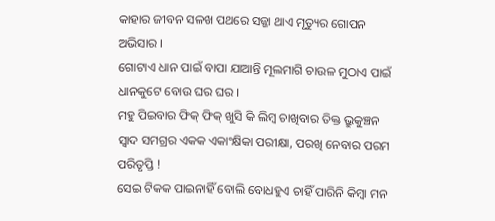କାହାର ଜୀବନ ସଳଖ ପଥରେ ସଜ୍ଜା ଥାଏ ମୃତ୍ୟୁର ଗୋପନ ଅଭିସାର ।
ଗୋଟାଏ ଧାନ ପାଇଁ ବାପା ଯାଆନ୍ତି ମୂଲମାଗି ଚାଉଳ ମୁଠାଏ ପାଇଁ ଧାନକୁଟେ ବୋଉ ଘର ଘର ।
ମହୁ ପିଇବାର ଫିକ୍ ଫିକ୍ ଖୁସି କି ଲିମ୍ୱ ଚାଖିବାର ତିକ୍ତ ଭ୍ରୁକୁଞ୍ଚନ ସ୍ୱାଦ ସମଗ୍ରର ଏକକ ଏକାଂକ୍ଷିକା ପରୀକ୍ଷା, ପରଖି ନେବାର ପରମ ପରିତୃପ୍ତି !
ସେଇ ଟିକକ ପାଇନାହିଁ ବୋଲି ବୋଧହୁଏ ଚାହିଁ ପାରିନି କିମ୍ୱା ମନ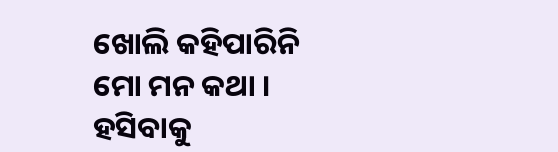ଖୋଲି କହିପାରିନି ମୋ ମନ କଥା ।
ହସିବାକୁ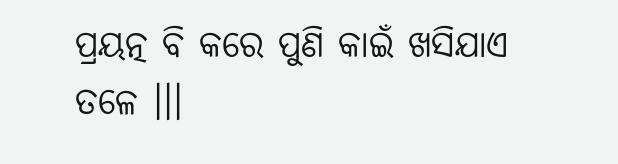ପ୍ରୟତ୍ନ ବି କରେ ପୁଣି କାଇଁ ଖସିଯାଏ ତଳେ ।।।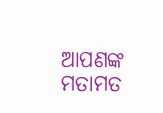ଆପଣଙ୍କ ମତାମତ